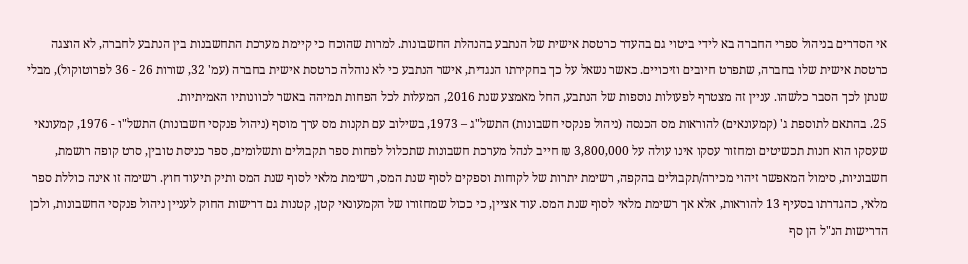אי הסדרים בניהול ספרי החברה בא לידי ביטוי גם בהעדר כרטסת אישית של הנתבע בהנהלת החשבונות. למרות שהוכח כי קיימת מערכת התחשבנות בין הנתבע לחברה, לא הוצגה כרטסת אישית שלו בחברה, שתפרט חיובים וזיכויים. כאשר נשאל על כך בחקירתו הנגדית, אישר הנתבע כי לא נוהלה כרטסת אישית בחברה (עמ' 32, שורות 26 - 36 לפרוטוקול), מבלי שנתן לכך הסבר כלשהו. עניין זה מצטרף לפעולות נוספות של הנתבע, החל מאמצע שנת 2016, המעלות לכל הפחות תמיהה באשר לכוונותיו האמיתיות.
25. בהתאם לתוספת ג' (קמעונאים) להוראות מס הכנסה (ניהול פנקסי חשבונות) התשל"ג – 1973, בשילוב עם תקנות מס ערך מוסף (ניהול פנקסי חשבונות) התשל"ו - 1976, קמעונאי שעסקו הוא חנות תכשיטים ומחזור עסקו אינו עולה על 3,800,000 ₪ חייב לנהל מערכת חשבונות שתכלול לפחות ספר תקבולים ותשלומים, ספר כניסת טובין, סרט קופה רושמת, חשבוניות, סימול המאפשר זיהוי מכירה/תקבולים בהקפה, רשימת יתרות של לקוחות וספקים לסוף שנת המס, רשימת מלאי לסוף שנת המס ותיק תיעוד חוץ. רשימה זו אינה כוללת ספר מלאי, כהגדרתו בסעיף 13 להוראות, אלא אך רשימת מלאי לסוף שנת המס. עוד אציין, כי ככול שמחזורו של הקמעונאי קטן, קטנות גם דרישות החוק לעניין ניהול פנקסי החשבונות, ולכן הדרישות הנ"ל הן סף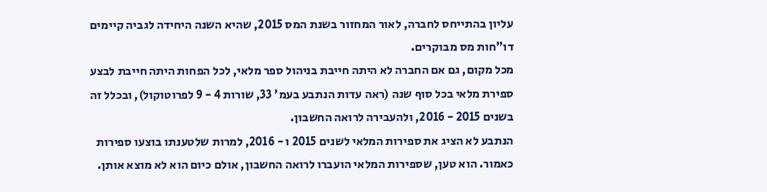עליון בהתייחס לחברה, לאור המחזור בשנת המס 2015, שהיא השנה היחידה לגביה קיימים דו"חות מס מבוקרים.
מכל מקום, גם אם החברה לא היתה חייבת בניהול ספר מלאי, לכל הפחות היתה חייבת לבצע ספירת מלאי בכל סוף שנה (ראה עדות הנתבע בעמ' 33, שורות 4 - 9 לפרוטוקול), ובכלל זה בשנים 2015 - 2016, ולהעבירה לרואה החשבון.
הנתבע לא הציג את ספירות המלאי לשנים 2015 ו - 2016, למרות שלטענתו בוצעו ספירות כאמור. הוא טען, שספירות המלאי הועברו לרואה החשבון, אולם כיום הוא לא מוצא אותן.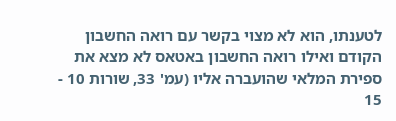לטענתו, הוא לא מצוי בקשר עם רואה החשבון הקודם ואילו רואה החשבון באטאס לא מצא את ספירת המלאי שהועברה אליו (עמ' 33, שורות 10 - 15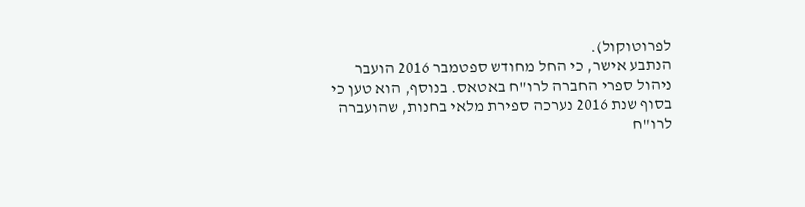לפרוטוקול).
הנתבע אישר, כי החל מחודש ספטמבר 2016 הועבר ניהול ספרי החברה לרו"ח באטאס. בנוסף, הוא טען כי בסוף שנת 2016 נערכה ספירת מלאי בחנות, שהועברה לרו"ח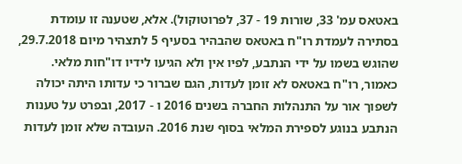באטאס עמ' 33, שורות 19 - 37, לפרוטוקול). אלא, שטענה זו עומדת בסתירה לעמדת רו"ח באטאס שהבהיר בסעיף 5 לתצהיר מיום 29.7.2018, שהוגש בשמו על ידי הנתבע, לפיו אין ולא הגיעו לידיו דו"חות מלאי. כאמור, רו"ח באטאס לא זומן לעדות, הגם שברור כי עדותו היתה יכולה לשפוך אור על התנהלות החברה בשנים 2016 ו - 2017, ובפרט על טענות הנתבע בנוגע לספירת המלאי בסוף שנת 2016. העובדה שלא זומן לעדות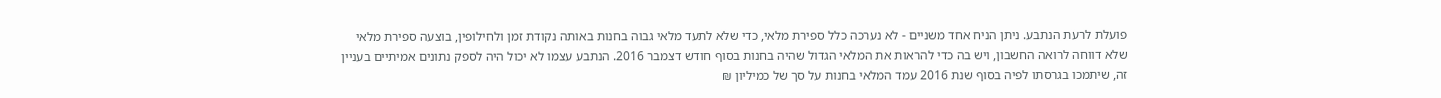פועלת לרעת הנתבע. ניתן הניח אחד משניים - לא נערכה כלל ספירת מלאי, כדי שלא לתעד מלאי גבוה בחנות באותה נקודת זמן ולחילופין, בוצעה ספירת מלאי שלא דווחה לרואה החשבון, ויש בה כדי להראות את המלאי הגדול שהיה בחנות בסוף חודש דצמבר 2016. הנתבע עצמו לא יכול היה לספק נתונים אמיתיים בעניין זה, שיתמכו בגרסתו לפיה בסוף שנת 2016 עמד המלאי בחנות על סך של כמיליון ₪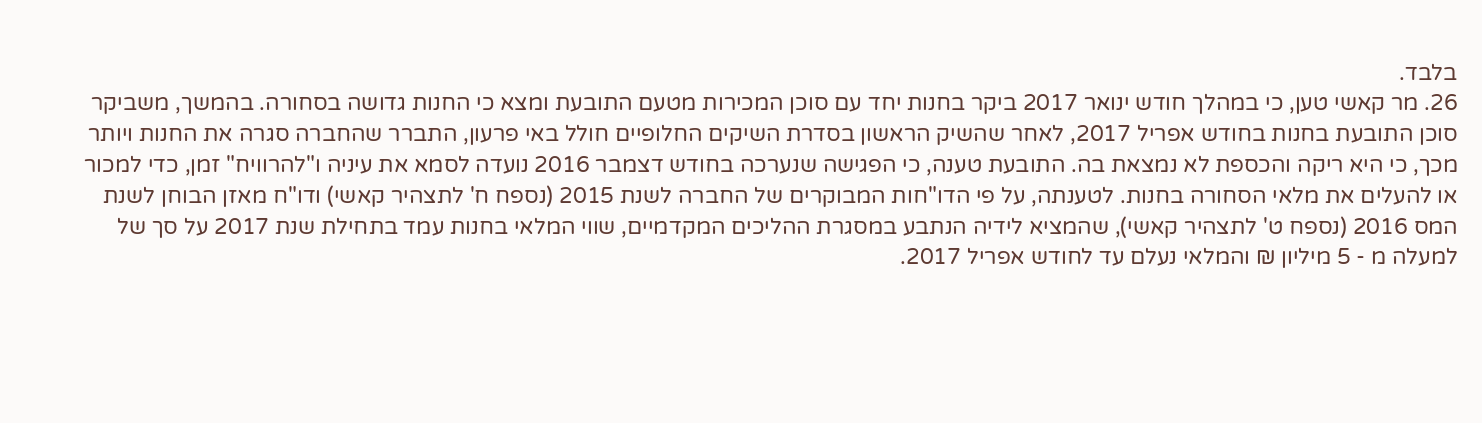בלבד.
26. מר קאשי טען, כי במהלך חודש ינואר 2017 ביקר בחנות יחד עם סוכן המכירות מטעם התובעת ומצא כי החנות גדושה בסחורה. בהמשך, משביקר סוכן התובעת בחנות בחודש אפריל 2017, לאחר שהשיק הראשון בסדרת השיקים החלופיים חולל באי פרעון, התברר שהחברה סגרה את החנות ויותר מכך, כי היא ריקה והכספת לא נמצאת בה. התובעת טענה, כי הפגישה שנערכה בחודש דצמבר 2016 נועדה לסמא את עיניה ו"להרוויח" זמן, כדי למכור או להעלים את מלאי הסחורה בחנות. לטענתה, על פי הדו"חות המבוקרים של החברה לשנת 2015 (נספח ח' לתצהיר קאשי) ודו"ח מאזן הבוחן לשנת המס 2016 (נספח ט' לתצהיר קאשי), שהמציא לידיה הנתבע במסגרת ההליכים המקדמיים, שווי המלאי בחנות עמד בתחילת שנת 2017 על סך של למעלה מ - 5 מיליון ₪ והמלאי נעלם עד לחודש אפריל 2017.